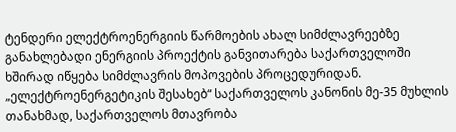ტენდერი ელექტროენერგიის წარმოების ახალ სიმძლავრეებზე
განახლებადი ენერგიის პროექტის განვითარება საქართველოში ხშირად იწყება სიმძლავრის მოპოვების პროცედურიდან. „ელექტროენერგეტიკის შესახებ“ საქართველოს კანონის მე-35 მუხლის თანახმად, საქართველოს მთავრობა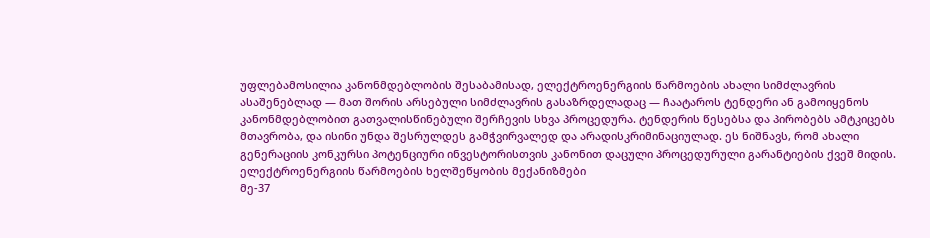უფლებამოსილია კანონმდებლობის შესაბამისად, ელექტროენერგიის წარმოების ახალი სიმძლავრის ასაშენებლად — მათ შორის არსებული სიმძლავრის გასაზრდელადაც — ჩაატაროს ტენდერი ან გამოიყენოს კანონმდებლობით გათვალისწინებული შერჩევის სხვა პროცედურა. ტენდერის წესებსა და პირობებს ამტკიცებს მთავრობა, და ისინი უნდა შესრულდეს გამჭვირვალედ და არადისკრიმინაციულად. ეს ნიშნავს, რომ ახალი გენერაციის კონკურსი პოტენციური ინვესტორისთვის კანონით დაცული პროცედურული გარანტიების ქვეშ მიდის.
ელექტროენერგიის წარმოების ხელშეწყობის მექანიზმები
მე-37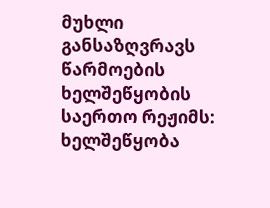მუხლი განსაზღვრავს წარმოების ხელშეწყობის საერთო რეჟიმს: ხელშეწყობა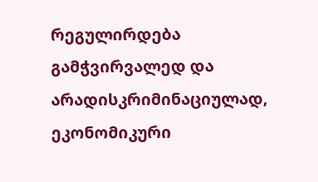რეგულირდება გამჭვირვალედ და არადისკრიმინაციულად, ეკონომიკური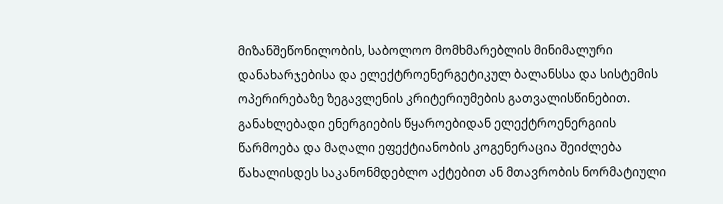მიზანშეწონილობის, საბოლოო მომხმარებლის მინიმალური დანახარჯებისა და ელექტროენერგეტიკულ ბალანსსა და სისტემის ოპერირებაზე ზეგავლენის კრიტერიუმების გათვალისწინებით. განახლებადი ენერგიების წყაროებიდან ელექტროენერგიის წარმოება და მაღალი ეფექტიანობის კოგენერაცია შეიძლება წახალისდეს საკანონმდებლო აქტებით ან მთავრობის ნორმატიული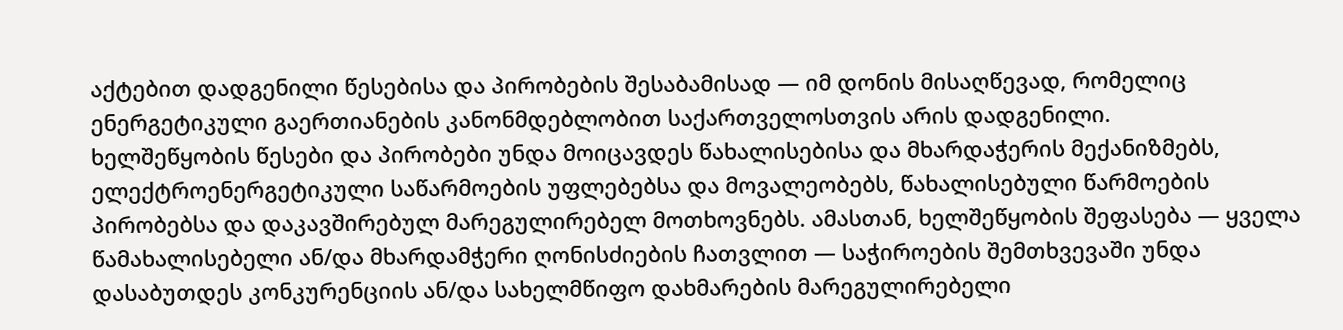აქტებით დადგენილი წესებისა და პირობების შესაბამისად — იმ დონის მისაღწევად, რომელიც ენერგეტიკული გაერთიანების კანონმდებლობით საქართველოსთვის არის დადგენილი.
ხელშეწყობის წესები და პირობები უნდა მოიცავდეს წახალისებისა და მხარდაჭერის მექანიზმებს, ელექტროენერგეტიკული საწარმოების უფლებებსა და მოვალეობებს, წახალისებული წარმოების პირობებსა და დაკავშირებულ მარეგულირებელ მოთხოვნებს. ამასთან, ხელშეწყობის შეფასება — ყველა წამახალისებელი ან/და მხარდამჭერი ღონისძიების ჩათვლით — საჭიროების შემთხვევაში უნდა დასაბუთდეს კონკურენციის ან/და სახელმწიფო დახმარების მარეგულირებელი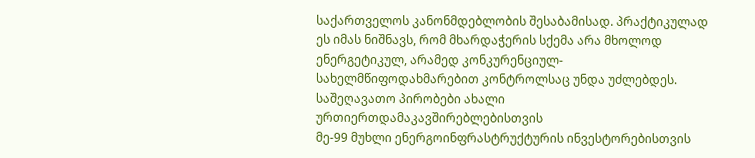საქართველოს კანონმდებლობის შესაბამისად. პრაქტიკულად ეს იმას ნიშნავს, რომ მხარდაჭერის სქემა არა მხოლოდ ენერგეტიკულ, არამედ კონკურენციულ-სახელმწიფოდახმარებით კონტროლსაც უნდა უძლებდეს.
საშეღავათო პირობები ახალი ურთიერთდამაკავშირებლებისთვის
მე-99 მუხლი ენერგოინფრასტრუქტურის ინვესტორებისთვის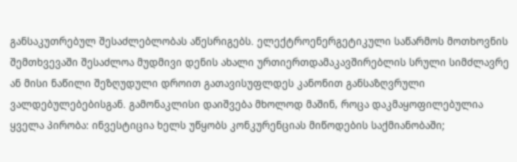განსაკუთრებულ შესაძლებლობას აწესრიგებს. ელექტროენერგეტიკული საწარმოს მოთხოვნის შემთხვევაში შესაძლოა მუდმივი დენის ახალი ურთიერთდამაკავშირებლის სრული სიმძლავრე ან მისი ნაწილი შეზღუდული დროით გათავისუფლდეს კანონით განსაზღვრული ვალდებულებებისგან. გამონაკლისი დაიშვება მხოლოდ მაშინ, როცა დაკმაყოფილებულია ყველა პირობა: ინვესტიცია ხელს უწყობს კონკურენციას მიწოდების საქმიანობაში;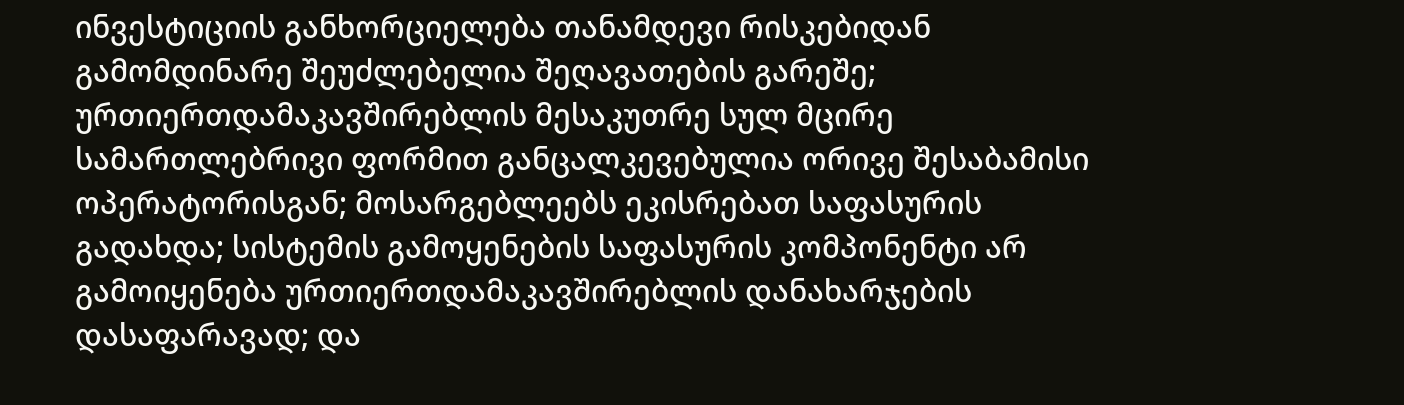ინვესტიციის განხორციელება თანამდევი რისკებიდან გამომდინარე შეუძლებელია შეღავათების გარეშე; ურთიერთდამაკავშირებლის მესაკუთრე სულ მცირე სამართლებრივი ფორმით განცალკევებულია ორივე შესაბამისი ოპერატორისგან; მოსარგებლეებს ეკისრებათ საფასურის გადახდა; სისტემის გამოყენების საფასურის კომპონენტი არ გამოიყენება ურთიერთდამაკავშირებლის დანახარჯების დასაფარავად; და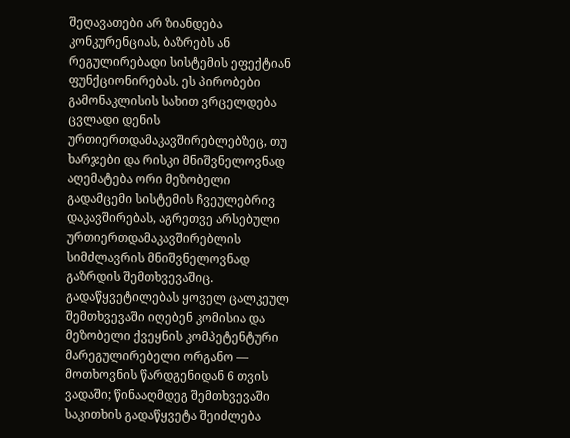შეღავათები არ ზიანდება კონკურენციას, ბაზრებს ან რეგულირებადი სისტემის ეფექტიან ფუნქციონირებას. ეს პირობები გამონაკლისის სახით ვრცელდება ცვლადი დენის ურთიერთდამაკავშირებლებზეც, თუ ხარჯები და რისკი მნიშვნელოვნად აღემატება ორი მეზობელი გადამცემი სისტემის ჩვეულებრივ დაკავშირებას, აგრეთვე არსებული ურთიერთდამაკავშირებლის სიმძლავრის მნიშვნელოვნად გაზრდის შემთხვევაშიც.
გადაწყვეტილებას ყოველ ცალკეულ შემთხვევაში იღებენ კომისია და მეზობელი ქვეყნის კომპეტენტური მარეგულირებელი ორგანო — მოთხოვნის წარდგენიდან 6 თვის ვადაში; წინააღმდეგ შემთხვევაში საკითხის გადაწყვეტა შეიძლება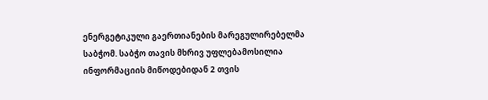ენერგეტიკული გაერთიანების მარეგულირებელმა საბჭომ. საბჭო თავის მხრივ უფლებამოსილია ინფორმაციის მიწოდებიდან 2 თვის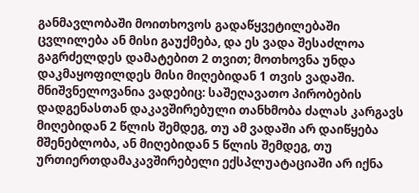განმავლობაში მოითხოვოს გადაწყვეტილებაში ცვლილება ან მისი გაუქმება, და ეს ვადა შესაძლოა გაგრძელდეს დამატებით 2 თვით; მოთხოვნა უნდა დაკმაყოფილდეს მისი მიღებიდან 1 თვის ვადაში. მნიშვნელოვანია ვადებიც: საშეღავათო პირობების დადგენასთან დაკავშირებული თანხმობა ძალას კარგავს მიღებიდან 2 წლის შემდეგ, თუ ამ ვადაში არ დაიწყება მშენებლობა, ან მიღებიდან 5 წლის შემდეგ, თუ ურთიერთდამაკავშირებელი ექსპლუატაციაში არ იქნა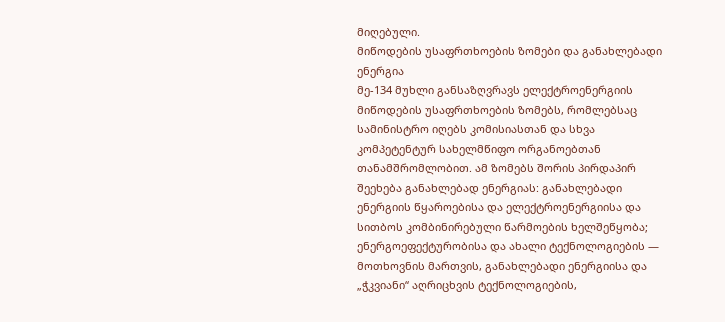მიღებული.
მიწოდების უსაფრთხოების ზომები და განახლებადი ენერგია
მე-134 მუხლი განსაზღვრავს ელექტროენერგიის მიწოდების უსაფრთხოების ზომებს, რომლებსაც სამინისტრო იღებს კომისიასთან და სხვა კომპეტენტურ სახელმწიფო ორგანოებთან თანამშრომლობით. ამ ზომებს შორის პირდაპირ შეეხება განახლებად ენერგიას: განახლებადი ენერგიის წყაროებისა და ელექტროენერგიისა და სითბოს კომბინირებული წარმოების ხელშეწყობა; ენერგოეფექტურობისა და ახალი ტექნოლოგიების — მოთხოვნის მართვის, განახლებადი ენერგიისა და „ჭკვიანი“ აღრიცხვის ტექნოლოგიების,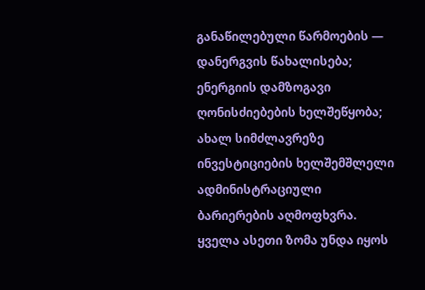განაწილებული წარმოების — დანერგვის წახალისება; ენერგიის დამზოგავი ღონისძიებების ხელშეწყობა; ახალ სიმძლავრეზე ინვესტიციების ხელშემშლელი ადმინისტრაციული ბარიერების აღმოფხვრა.
ყველა ასეთი ზომა უნდა იყოს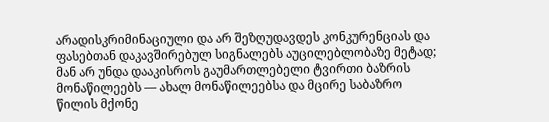არადისკრიმინაციული და არ შეზღუდავდეს კონკურენციას და ფასებთან დაკავშირებულ სიგნალებს აუცილებლობაზე მეტად; მან არ უნდა დააკისროს გაუმართლებელი ტვირთი ბაზრის მონაწილეებს — ახალ მონაწილეებსა და მცირე საბაზრო წილის მქონე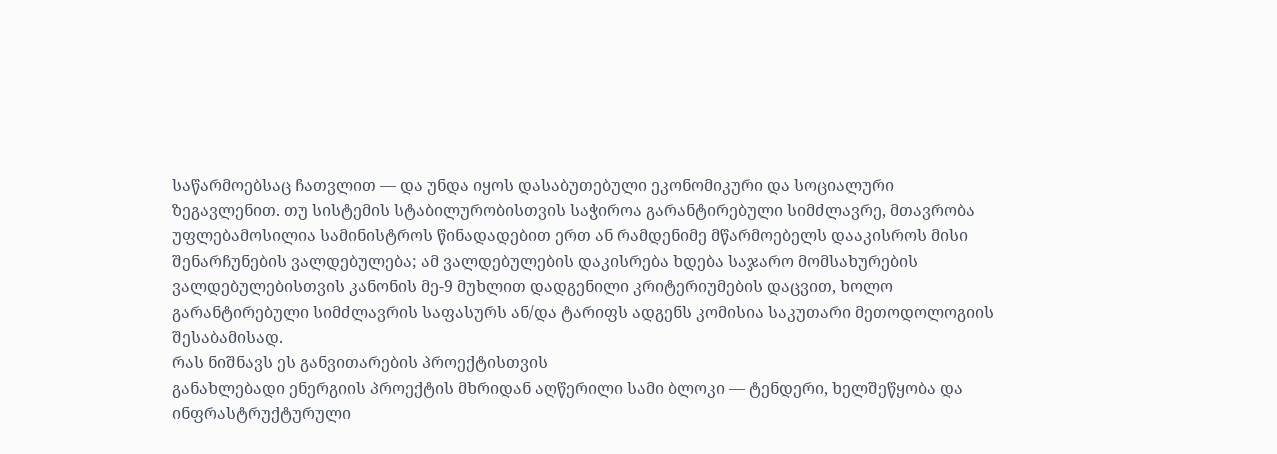საწარმოებსაც ჩათვლით — და უნდა იყოს დასაბუთებული ეკონომიკური და სოციალური ზეგავლენით. თუ სისტემის სტაბილურობისთვის საჭიროა გარანტირებული სიმძლავრე, მთავრობა უფლებამოსილია სამინისტროს წინადადებით ერთ ან რამდენიმე მწარმოებელს დააკისროს მისი შენარჩუნების ვალდებულება; ამ ვალდებულების დაკისრება ხდება საჯარო მომსახურების ვალდებულებისთვის კანონის მე-9 მუხლით დადგენილი კრიტერიუმების დაცვით, ხოლო გარანტირებული სიმძლავრის საფასურს ან/და ტარიფს ადგენს კომისია საკუთარი მეთოდოლოგიის შესაბამისად.
რას ნიშნავს ეს განვითარების პროექტისთვის
განახლებადი ენერგიის პროექტის მხრიდან აღწერილი სამი ბლოკი — ტენდერი, ხელშეწყობა და ინფრასტრუქტურული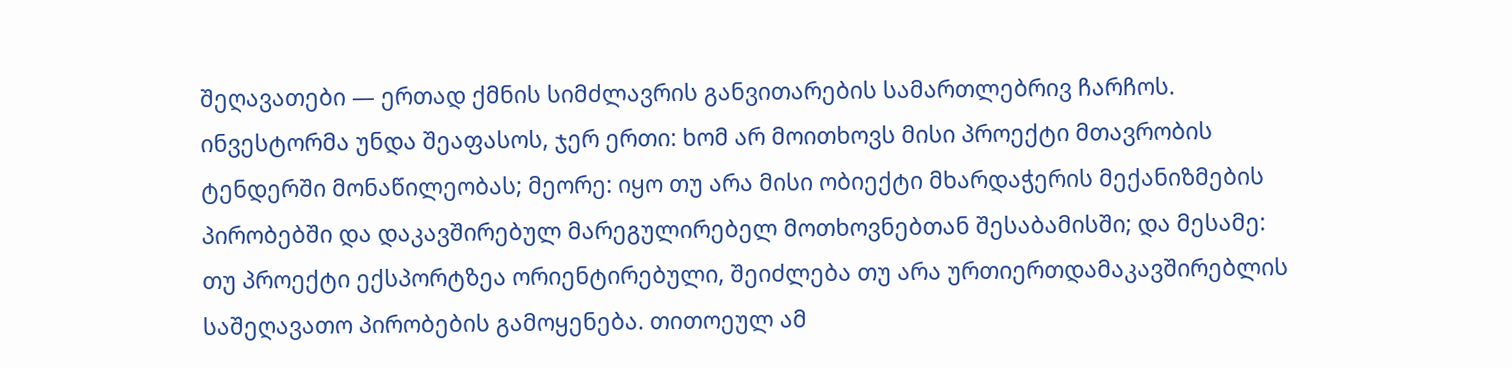შეღავათები — ერთად ქმნის სიმძლავრის განვითარების სამართლებრივ ჩარჩოს. ინვესტორმა უნდა შეაფასოს, ჯერ ერთი: ხომ არ მოითხოვს მისი პროექტი მთავრობის ტენდერში მონაწილეობას; მეორე: იყო თუ არა მისი ობიექტი მხარდაჭერის მექანიზმების პირობებში და დაკავშირებულ მარეგულირებელ მოთხოვნებთან შესაბამისში; და მესამე: თუ პროექტი ექსპორტზეა ორიენტირებული, შეიძლება თუ არა ურთიერთდამაკავშირებლის საშეღავათო პირობების გამოყენება. თითოეულ ამ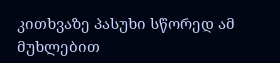კითხვაზე პასუხი სწორედ ამ მუხლებით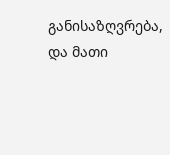განისაზღვრება, და მათი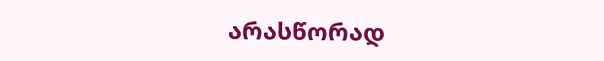არასწორად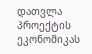დათვლა პროექტის ეკონომიკას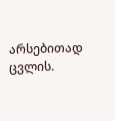არსებითად ცვლის.